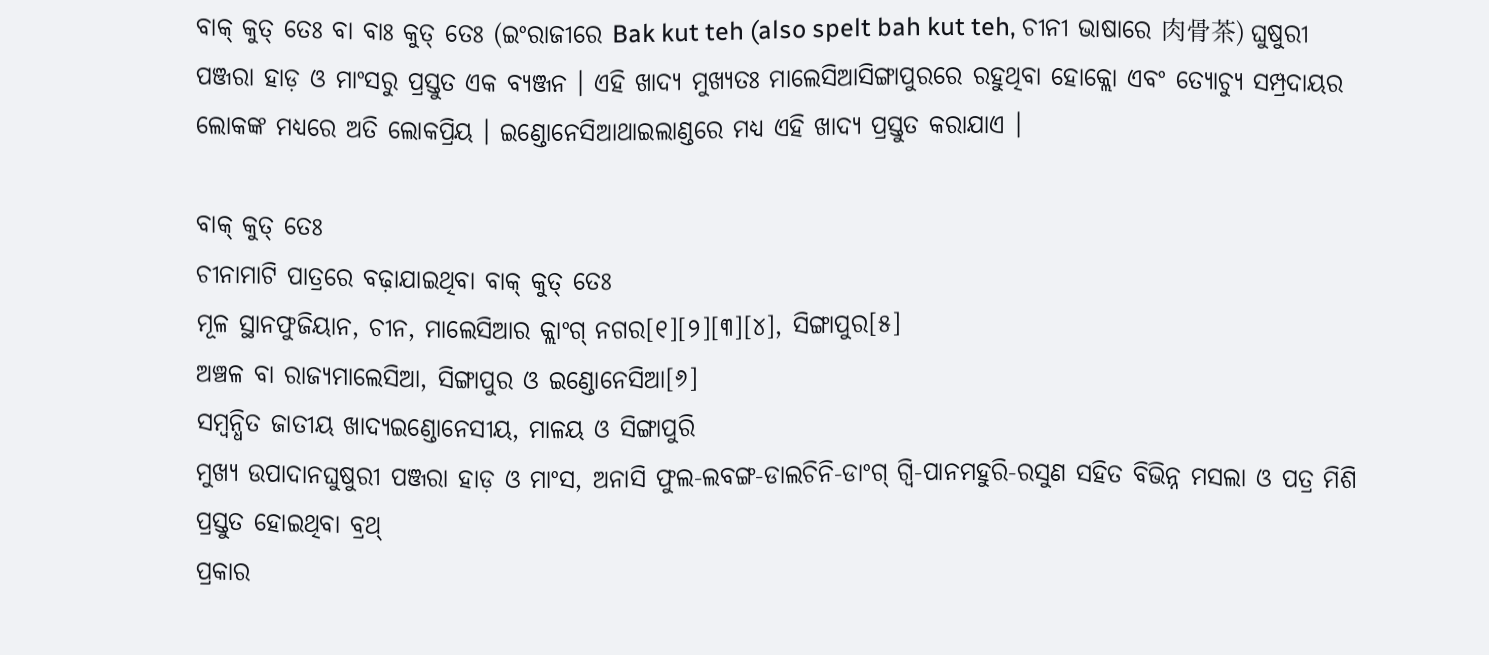ବାକ୍ କୁତ୍ ତେଃ ବା ବାଃ କୁତ୍ ତେଃ (ଇଂରାଜୀରେ Bak kut teh (also spelt bah kut teh, ଚୀନୀ ଭାଷାରେ 肉骨茶) ଘୁଷୁରୀ ପଞ୍ଜରା ହାଡ଼ ଓ ମାଂସରୁ ପ୍ରସ୍ତୁତ ଏକ ବ୍ୟଞ୍ଜନ । ଏହି ଖାଦ୍ୟ ମୁଖ୍ୟତଃ ମାଲେସିଆସିଙ୍ଗାପୁରରେ ରହୁଥିବା ହୋକ୍ଲୋ ଏବଂ ତ୍ୟୋଚ୍ୟୁ ସମ୍ପ୍ରଦାୟର ଲୋକଙ୍କ ମଧ୍ୟରେ ଅତି ଲୋକପ୍ରିୟ । ଇଣ୍ଡୋନେସିଆଥାଇଲାଣ୍ଡରେ ମଧ୍ୟ ଏହି ଖାଦ୍ୟ ପ୍ରସ୍ତୁତ କରାଯାଏ ।

ବାକ୍ କୁତ୍ ତେଃ
ଚୀନାମାଟି ପାତ୍ରରେ ବଢ଼ାଯାଇଥିବା ବାକ୍ କୁତ୍ ତେଃ
ମୂଳ ସ୍ଥାନଫୁଜିୟାନ, ଚୀନ, ମାଲେସିଆର କ୍ଲାଂଗ୍ ନଗର[୧][୨][୩][୪], ସିଙ୍ଗାପୁର[୫]
ଅଞ୍ଚଳ ବା ରାଜ୍ୟମାଲେସିଆ, ସିଙ୍ଗାପୁର ଓ ଇଣ୍ଡୋନେସିଆ[୬]
ସମ୍ବନ୍ଧିତ ଜାତୀୟ ଖାଦ୍ୟଇଣ୍ଡୋନେସୀୟ, ମାଳୟ ଓ ସିଙ୍ଗାପୁରି
ମୁଖ୍ୟ ଉପାଦାନଘୁଷୁରୀ ପଞ୍ଜରା ହାଡ଼ ଓ ମାଂସ, ଅନାସି ଫୁଲ-ଲବଙ୍ଗ-ଡାଲଚିନି-ଡାଂଗ୍ ଗ୍ୱି-ପାନମହୁରି-ରସୁଣ ସହିତ ବିଭିନ୍ନ ମସଲା ଓ ପତ୍ର ମିଶି ପ୍ରସ୍ତୁତ ହୋଇଥିବା ବ୍ରଥ୍
ପ୍ରକାର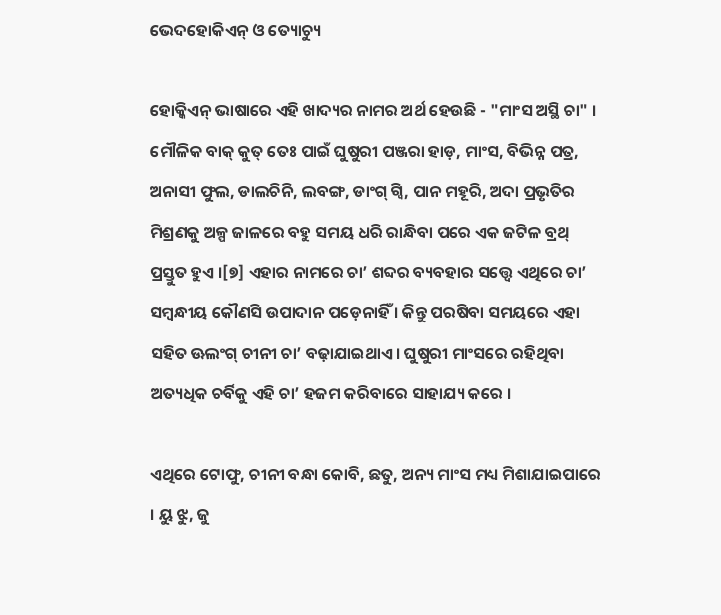ଭେଦହୋକିଏନ୍ ଓ ତ୍ୟୋଚ୍ୟୁ

ହୋକ୍କିଏନ୍ ଭାଷାରେ ଏହି ଖାଦ୍ୟର ନାମର ଅର୍ଥ ହେଉଛି - "ମାଂସ ଅସ୍ଥି ଚା" । ମୌଳିକ ବାକ୍ କୁତ୍ ତେଃ ପାଇଁ ଘୁଷୁରୀ ପଞ୍ଜରା ହାଡ଼, ମାଂସ, ବିଭିନ୍ନ ପତ୍ର, ଅନାସୀ ଫୁଲ, ଡାଲଚିନି, ଲବଙ୍ଗ, ଡାଂଗ୍ ଗ୍ୱି, ପାନ ମହୂରି, ଅଦା ପ୍ରଭୃତିର ମିଶ୍ରଣକୁ ଅଳ୍ପ ଜାଳରେ ବହୁ ସମୟ ଧରି ରାନ୍ଧିବା ପରେ ଏକ ଜଟିଳ ବ୍ରଥ୍ ପ୍ରସ୍ତୁତ ହୁଏ ।[୭] ଏହାର ନାମରେ ଚା’ ଶବ୍ଦର ବ୍ୟବହାର ସତ୍ତ୍ୱେ ଏଥିରେ ଚା’ ସମ୍ବନ୍ଧୀୟ କୌଣସି ଉପାଦାନ ପଡ଼େନାହିଁ । କିନ୍ତୁ ପରଷିବା ସମୟରେ ଏହା ସହିତ ଊଲଂଗ୍ ଚୀନୀ ଚା’ ବଢ଼ାଯାଇଥାଏ । ଘୁଷୁରୀ ମାଂସରେ ରହିଥିବା ଅତ୍ୟଧିକ ଚର୍ବିକୁ ଏହି ଚା’ ହଜମ କରିବାରେ ସାହାଯ୍ୟ କରେ ।

ଏଥିରେ ଟୋଫୁ, ଚୀନୀ ବନ୍ଧା କୋବି, ଛତୁ, ଅନ୍ୟ ମାଂସ ମଧ୍ୟ ମିଶାଯାଇପାରେ । ୟୁ ଝୁ, ଜୁ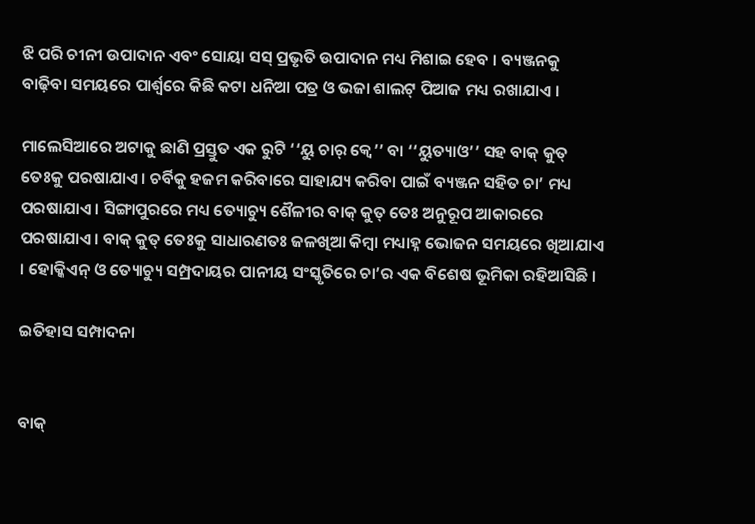ଝି ପରି ଚୀନୀ ଉପାଦାନ ଏବଂ ସୋୟା ସସ୍ ପ୍ରଭୃତି ଉପାଦାନ ମଧ୍ୟ ମିଶାଇ ହେବ । ବ୍ୟଞ୍ଜନକୁ ବାଢ଼ିବା ସମୟରେ ପାର୍ଶ୍ୱରେ କିଛି କଟା ଧନିଆ ପତ୍ର ଓ ଭଜା ଶାଲଟ୍ ପିଆଜ ମଧ୍ୟ ରଖାଯାଏ ।

ମାଲେସିଆରେ ଅଟାକୁ ଛାଣି ପ୍ରସ୍ତୁତ ଏକ ରୁଟି ‘‘ୟୁ ଚାର୍ କ୍ୱେ’’ ବା ‘‘ୟୁତ୍ୟାଓ’’ ସହ ବାକ୍ କୁତ୍ ତେଃକୁ ପରଷାଯାଏ । ଚର୍ବିକୁ ହଜମ କରିବାରେ ସାହାଯ୍ୟ କରିବା ପାଇଁ ବ୍ୟଞ୍ଜନ ସହିତ ଚା’ ମଧ୍ୟ ପରଷାଯାଏ । ସିଙ୍ଗାପୁରରେ ମଧ୍ୟ ତ୍ୟୋଚ୍ୟୁ ଶୈଳୀର ବାକ୍ କୁତ୍ ତେଃ ଅନୁରୂପ ଆକାରରେ ପରଷାଯାଏ । ବାକ୍ କୁତ୍ ତେଃକୁ ସାଧାରଣତଃ ଜଳଖିଆ କିମ୍ବା ମଧ୍ୟାହ୍ନ ଭୋଜନ ସମୟରେ ଖିଆଯାଏ । ହୋକ୍କିଏନ୍ ଓ ତ୍ୟୋଚ୍ୟୁ ସମ୍ପ୍ରଦାୟର ପାନୀୟ ସଂସ୍କୃତିରେ ଚା’ର ଏକ ବିଶେଷ ଭୂମିକା ରହିଆସିଛି ।

ଇତିହାସ ସମ୍ପାଦନା


ବାକ୍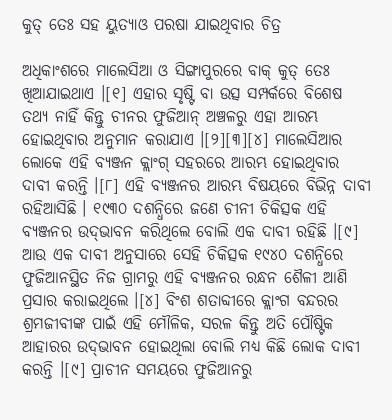କୁତ୍ ତେଃ ସହ ୟୁତ୍ୟାଓ ପରଷା ଯାଇଥିବାର ଚିତ୍ର

ଅଧିକାଂଶରେ ମାଲେସିଆ ଓ ସିଙ୍ଗାପୁରରେ ବାକ୍ କୁତ୍ ତେଃ ଖିଆଯାଇଥାଏ ।[୧] ଏହାର ସୃଷ୍ଟି ବା ଉତ୍ସ ସମ୍ପର୍କରେ ବିଶେଷ ତଥ୍ୟ ନାହିଁ କିନ୍ତୁ ଚୀନର ଫୁଜିଆନ୍ ଅଞ୍ଚଳରୁ ଏହା ଆରମ୍ଭ ହୋଇଥିବାର ଅନୁମାନ କରାଯାଏ ।[୨][୩][୪] ମାଲେସିଆର ଲୋକେ ଏହି ବ୍ୟଞ୍ଜନ କ୍ଲାଂଗ୍ ସହରରେ ଆରମ୍ଭ ହୋଇଥିବାର ଦାବୀ କରନ୍ତି ।[୮] ଏହି ବ୍ୟଞ୍ଜନର ଆରମ୍ଭ ବିଷୟରେ ବିଭିନ୍ନ ଦାବୀ ରହିଆସିଛି । ୧୯୩୦ ଦଶନ୍ଧିରେ ଜଣେ ଚୀନୀ ଚିକିତ୍ସକ ଏହି ବ୍ୟଞ୍ଜନର ଉଦ୍‍ଭାବନ କରିଥିଲେ ବୋଲି ଏକ ଦାବୀ ରହିଛି ।[୯] ଆଉ ଏକ ଦାବୀ ଅନୁସାରେ ସେହି ଚିକିତ୍ସକ ୧୯୪୦ ଦଶନ୍ଧିରେ ଫୁଜିଆନସ୍ଥିତ ନିଜ ଗ୍ରାମରୁ ଏହି ବ୍ୟଞ୍ଜନର ରନ୍ଧନ ଶୈଳୀ ଆଣି ପ୍ରସାର କରାଇଥିଲେ ।[୪] ବିଂଶ ଶତାବ୍ଦୀରେ କ୍ଲାଂଗ ବନ୍ଦରର ଶ୍ରମଜୀବୀଙ୍କ ପାଇଁ ଏହି ମୌଳିକ, ସରଳ କିନ୍ତୁ ଅତି ପୌଷ୍ଟିକ ଆହାରର ଉଦ୍‍ଭାବନ ହୋଇଥିଲା ବୋଲି ମଧ୍ୟ କିଛି ଲୋକ ଦାବୀ କରନ୍ତି ।[୯] ପ୍ରାଚୀନ ସମୟରେ ଫୁଜିଆନରୁ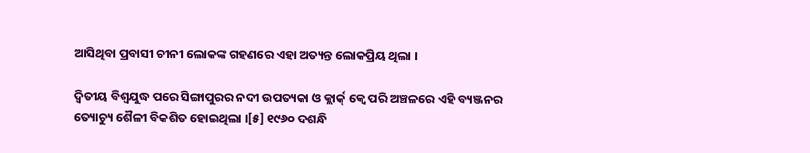ଆସିଥିବା ପ୍ରବାସୀ ଚୀନୀ ଲୋକଙ୍କ ଗହଣରେ ଏହା ଅତ୍ୟନ୍ତ ଲୋକପ୍ରିୟ ଥିଲା ।

ଦ୍ୱିତୀୟ ବିଶ୍ୱଯୁଦ୍ଧ ପରେ ସିଙ୍ଗାପୁରର ନଦୀ ଉପତ୍ୟକା ଓ କ୍ଲାର୍କ୍ କ୍ୱେ ପରି ଅଞ୍ଚଳରେ ଏହି ବ୍ୟଞ୍ଜନର ତ୍ୟୋଚ୍ୟୁ ଶୈଳୀ ବିକଶିତ ହୋଇଥିଲା ।[୫] ୧୯୬୦ ଦଶନ୍ଧି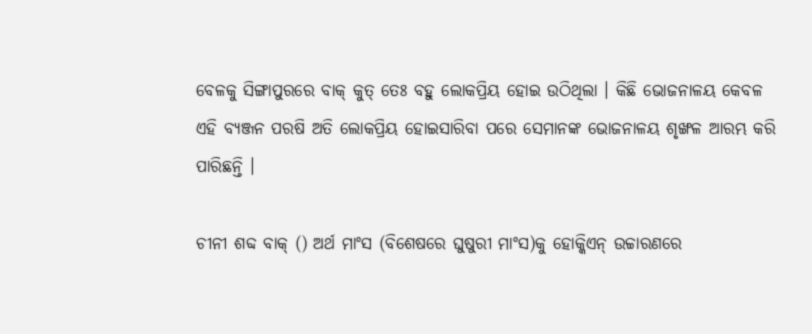ବେଳକୁ ସିଙ୍ଗାପୁରରେ ବାକ୍ କୁତ୍ ତେଃ ବହୁ ଲୋକପ୍ରିୟ ହୋଇ ଉଠିଥିଲା । କିଛି ଭୋଜନାଳୟ କେବଳ ଏହି ବ୍ୟଞ୍ଜନ ପରଷି ଅତି ଲୋକପ୍ରିୟ ହୋଇସାରିବା ପରେ ସେମାନଙ୍କ ଭୋଜନାଳୟ ଶୃଙ୍ଖଳ ଆରମ୍ଭ କରି ପାରିଛନ୍ତି ।

ଚୀନୀ ଶବ୍ଦ ବାକ୍ () ଅର୍ଥ ମାଂସ (ବିଶେଷରେ ଘୁଷୁରୀ ମାଂସ)କୁ ହୋକ୍କିଏନ୍ ଉଚ୍ଚାରଣରେ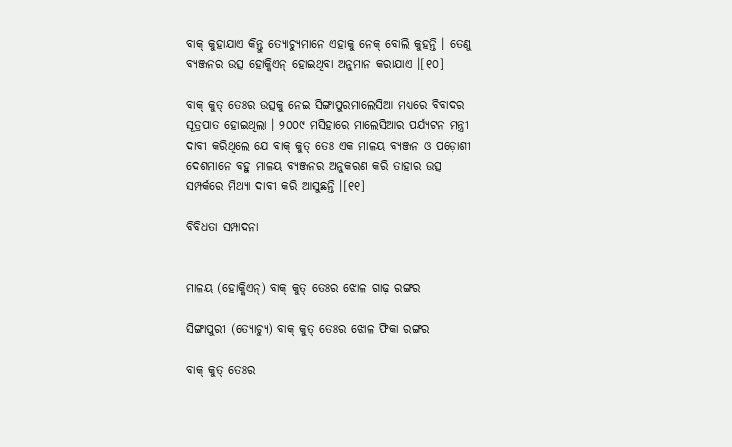ବାକ୍ କୁହାଯାଏ କିନ୍ତୁ ତ୍ୟୋଚ୍ୟୁମାନେ ଏହାକୁ ନେକ୍ ବୋଲି କୁହନ୍ତି । ତେଣୁ ବ୍ୟଞ୍ଜନର ଉତ୍ସ ହୋକ୍କିଏନ୍ ହୋଇଥିବା ଅନୁମାନ କରାଯାଏ ।[୧୦]

ବାକ୍ କୁତ୍ ତେଃର ଉତ୍ସକୁ ନେଇ ସିଙ୍ଗାପୁରମାଲେସିଆ ମଧ୍ୟରେ ବିବାଦର ସୂତ୍ରପାତ ହୋଇଥିଲା । ୨୦୦୯ ମସିହାରେ ମାଲେସିଆର ପର୍ଯ୍ୟଟନ ମନ୍ତ୍ରୀ ଦାବୀ କରିଥିଲେ ଯେ ବାକ୍ କୁତ୍ ତେଃ ଏକ ମାଳୟ ବ୍ୟଞ୍ଜନ ଓ ପଡ଼ୋଶୀ ଦେଶମାନେ ବହୁ ମାଳୟ ବ୍ୟଞ୍ଜନର ଅନୁକରଣ କରି ତାହାର ଉତ୍ସ ସମ୍ପର୍କରେ ମିଥ୍ୟା ଦାବୀ କରି ଆସୁଛନ୍ତି ।[୧୧]

ବିବିଧତା ସମ୍ପାଦନା


ମାଳୟ (ହୋକ୍କିଏନ୍) ବାକ୍ କୁତ୍ ତେଃର ଝୋଳ ଗାଢ଼ ରଙ୍ଗର

ସିଙ୍ଗାପୁରୀ (ତ୍ୟୋଚ୍ୟୁ) ବାକ୍ କୁତ୍ ତେଃର ଝୋଳ ଫିକା ରଙ୍ଗର

ବାକ୍ କୁତ୍ ତେଃର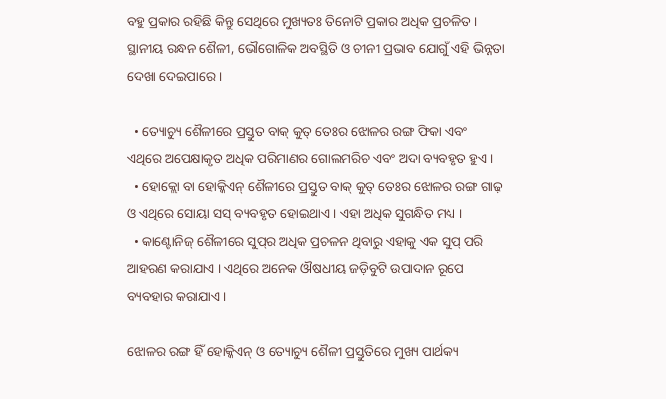ବହୁ ପ୍ରକାର ରହିଛି କିନ୍ତୁ ସେଥିରେ ମୁଖ୍ୟତଃ ତିନୋଟି ପ୍ରକାର ଅଧିକ ପ୍ରଚଳିତ । ସ୍ଥାନୀୟ ରନ୍ଧନ ଶୈଳୀ, ଭୌଗୋଳିକ ଅବସ୍ଥିତି ଓ ଚୀନୀ ପ୍ରଭାବ ଯୋଗୁଁ ଏହି ଭିନ୍ନତା ଦେଖା ଦେଇପାରେ ।

  • ତ୍ୟୋଚ୍ୟୁ ଶୈଳୀରେ ପ୍ରସ୍ତୁତ ବାକ୍ କୁତ୍ ତେଃର ଝୋଳର ରଙ୍ଗ ଫିକା ଏବଂ ଏଥିରେ ଅପେକ୍ଷାକୃତ ଅଧିକ ପରିମାଣର ଗୋଲମରିଚ ଏବଂ ଅଦା ବ୍ୟବହୃତ ହୁଏ ।
  • ହୋକ୍ଲୋ ବା ହୋକ୍କିଏନ୍ ଶୈଳୀରେ ପ୍ରସ୍ତୁତ ବାକ୍ କୁତ୍ ତେଃର ଝୋଳର ରଙ୍ଗ ଗାଢ଼ ଓ ଏଥିରେ ସୋୟା ସସ୍ ବ୍ୟବହୃତ ହୋଇଥାଏ । ଏହା ଅଧିକ ସୁଗନ୍ଧିତ ମଧ୍ୟ ।
  • କାଣ୍ଟୋନିଜ୍ ଶୈଳୀରେ ସୁପ୍‍ର ଅଧିକ ପ୍ରଚଳନ ଥିବାରୁ ଏହାକୁ ଏକ ସୁପ୍ ପରି ଆହରଣ କରାଯାଏ । ଏଥିରେ ଅନେକ ଔଷଧୀୟ ଜଡ଼ିବୁଟି ଉପାଦାନ ରୂପେ ବ୍ୟବହାର କରାଯାଏ ।

ଝୋଳର ରଙ୍ଗ ହିଁ ହୋକ୍କିଏନ୍ ଓ ତ୍ୟୋଚ୍ୟୁ ଶୈଳୀ ପ୍ରସ୍ତୁତିରେ ମୁଖ୍ୟ ପାର୍ଥକ୍ୟ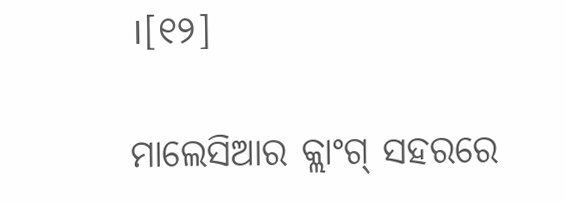।[୧୨]

ମାଲେସିଆର କ୍ଲାଂଗ୍ ସହରରେ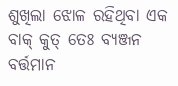ଶୁଖିଲା ଝୋଳ ରହିଥିବା ଏକ ବାକ୍ କୁତ୍ ତେଃ ବ୍ୟଞ୍ଜନ ବର୍ତ୍ତମାନ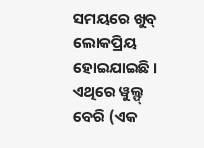ସମୟରେ ଖୁବ୍ ଲୋକପ୍ରିୟ ହୋଇଯାଇଛି । ଏଥିରେ ୱୁଲ୍ଫ୍ ବେରି (ଏକ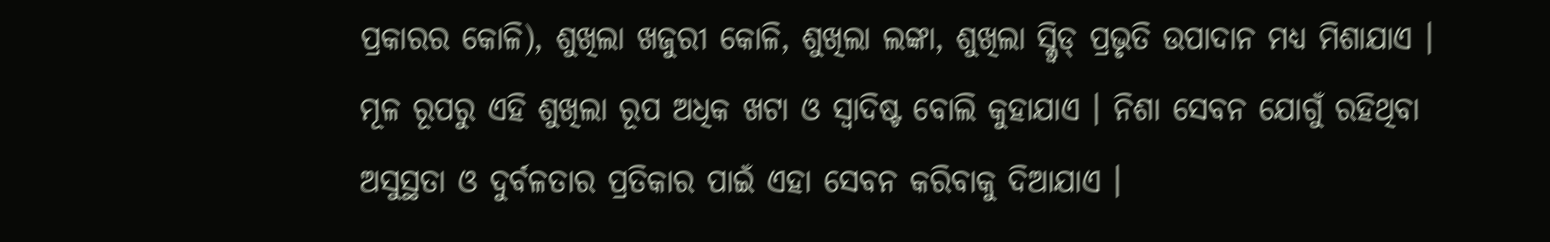ପ୍ରକାରର କୋଳି), ଶୁଖିଲା ଖଜୁରୀ କୋଳି, ଶୁଖିଲା ଲଙ୍କା, ଶୁଖିଲା ସ୍କ୍ୱିଡ୍ ପ୍ରଭୃତି ଉପାଦାନ ମଧ୍ୟ ମିଶାଯାଏ । ମୂଳ ରୂପରୁ ଏହି ଶୁଖିଲା ରୂପ ଅଧିକ ଖଟା ଓ ସ୍ୱାଦିଷ୍ଟ ବୋଲି କୁହାଯାଏ । ନିଶା ସେବନ ଯୋଗୁଁ ରହିଥିବା ଅସୁସ୍ଥତା ଓ ଦୁର୍ବଳତାର ପ୍ରତିକାର ପାଇଁ ଏହା ସେବନ କରିବାକୁ ଦିଆଯାଏ ।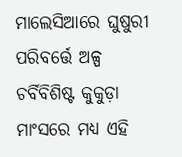ମାଲେସିଆରେ ଘୁଷୁରୀ ପରିବର୍ତ୍ତେ ଅଳ୍ପ ଚର୍ବିବିଶିଷ୍ଟ କୁକୁଡ଼ା ମାଂସରେ ମଧ୍ୟ ଏହି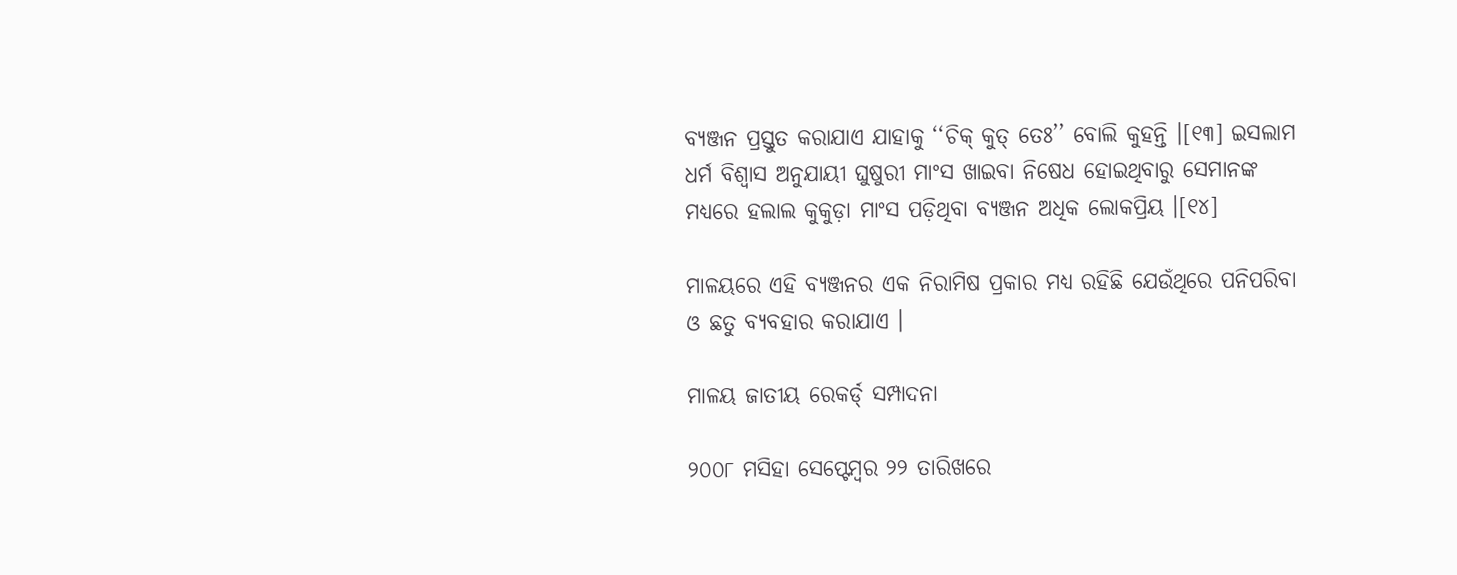ବ୍ୟଞ୍ଜନ ପ୍ରସ୍ତୁତ କରାଯାଏ ଯାହାକୁ ‘‘ଚିକ୍ କୁତ୍ ତେଃ’’ ବୋଲି କୁହନ୍ତି ।[୧୩] ଇସଲାମ ଧର୍ମ ବିଶ୍ୱାସ ଅନୁଯାୟୀ ଘୁଷୁରୀ ମାଂସ ଖାଇବା ନିଷେଧ ହୋଇଥିବାରୁ ସେମାନଙ୍କ ମଧ୍ୟରେ ହଲାଲ କୁକୁଡ଼ା ମାଂସ ପଡ଼ିଥିବା ବ୍ୟଞ୍ଜନ ଅଧିକ ଲୋକପ୍ରିୟ ।[୧୪]

ମାଳୟରେ ଏହି ବ୍ୟଞ୍ଜନର ଏକ ନିରାମିଷ ପ୍ରକାର ମଧ୍ୟ ରହିଛି ଯେଉଁଥିରେ ପନିପରିବା ଓ ଛତୁ ବ୍ୟବହାର କରାଯାଏ ।

ମାଳୟ ଜାତୀୟ ରେକର୍ଡ୍ ସମ୍ପାଦନା

୨୦୦୮ ମସିହା ସେପ୍ଟେମ୍ବର ୨୨ ତାରିଖରେ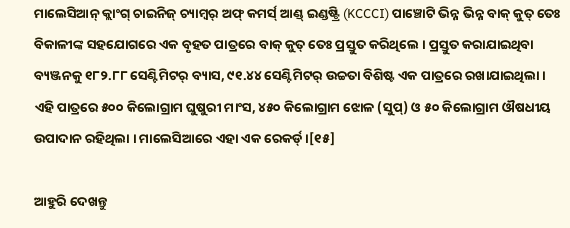ମାଲେସିଆନ୍ କ୍ଲାଂଗ୍ ଚାଇନିଜ୍ ଚ୍ୟାମ୍ବର୍ ଅଫ୍ କମର୍ସ୍ ଆଣ୍ଡ୍ ଇଣ୍ଡଷ୍ଟ୍ରି (KCCCI) ପାଞ୍ଚୋଟି ଭିନ୍ନ ଭିନ୍ନ ବାକ୍ କୁତ୍ ତେଃ ବିକାଳୀଙ୍କ ସହଯୋଗରେ ଏକ ବୃହତ ପାତ୍ରରେ ବାକ୍ କୁତ୍ ତେଃ ପ୍ରସ୍ତୁତ କରିଥିଲେ । ପ୍ରସ୍ତୁତ କରାଯାଇଥିବା ବ୍ୟଞ୍ଜନକୁ ୧୮୨.୮୮ ସେଣ୍ଟିମିଟର୍ ବ୍ୟାସ, ୯୧.୪୪ ସେଣ୍ଟିମିଟର୍ ଉଚ୍ଚତା ବିଶିଷ୍ଟ ଏକ ପାତ୍ରରେ ରଖାଯାଇଥିଲା । ଏହି ପାତ୍ରରେ ୫୦୦ କିଲୋଗ୍ରାମ ଘୁଷୁରୀ ମାଂସ, ୪୫୦ କିଲୋଗ୍ରାମ ଝୋଳ (ସୁପ୍) ଓ ୫୦ କିଲୋଗ୍ରାମ ଔଷଧୀୟ ଉପାଦାନ ରହିଥିଲା । ମାଲେସିଆରେ ଏହା ଏକ ରେକର୍ଡ୍ ।[୧୫]

ଆହୁରି ଦେଖନ୍ତୁ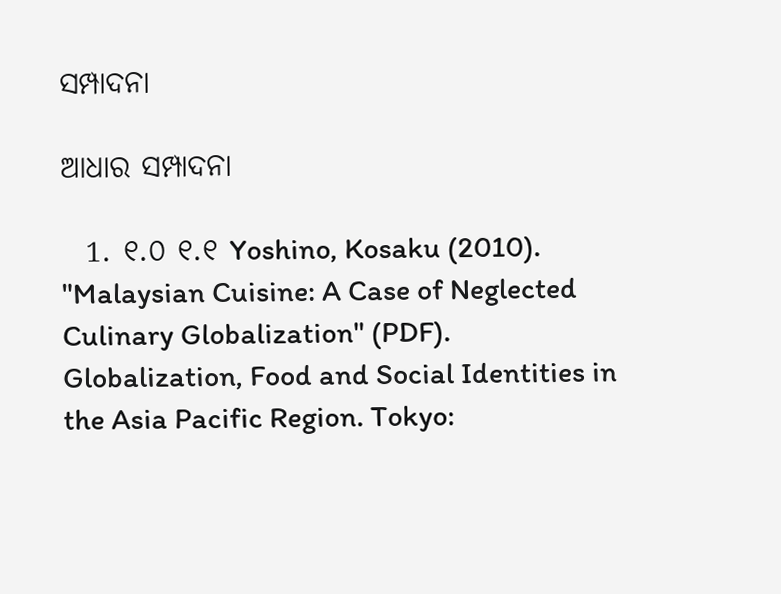ସମ୍ପାଦନା

ଆଧାର ସମ୍ପାଦନା

  1. ୧.୦ ୧.୧ Yoshino, Kosaku (2010). "Malaysian Cuisine: A Case of Neglected Culinary Globalization" (PDF). Globalization, Food and Social Identities in the Asia Pacific Region. Tokyo: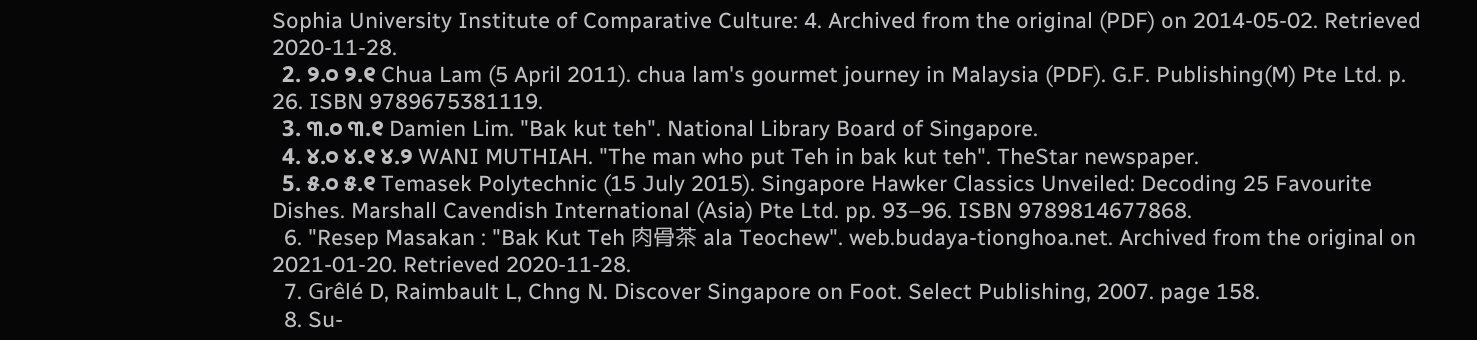Sophia University Institute of Comparative Culture: 4. Archived from the original (PDF) on 2014-05-02. Retrieved 2020-11-28.
  2. ୨.୦ ୨.୧ Chua Lam (5 April 2011). chua lam's gourmet journey in Malaysia (PDF). G.F. Publishing(M) Pte Ltd. p. 26. ISBN 9789675381119.
  3. ୩.୦ ୩.୧ Damien Lim. "Bak kut teh". National Library Board of Singapore.
  4. ୪.୦ ୪.୧ ୪.୨ WANI MUTHIAH. "The man who put Teh in bak kut teh". TheStar newspaper.
  5. ୫.୦ ୫.୧ Temasek Polytechnic (15 July 2015). Singapore Hawker Classics Unveiled: Decoding 25 Favourite Dishes. Marshall Cavendish International (Asia) Pte Ltd. pp. 93–96. ISBN 9789814677868.
  6. "Resep Masakan : "Bak Kut Teh 肉骨茶 ala Teochew". web.budaya-tionghoa.net. Archived from the original on 2021-01-20. Retrieved 2020-11-28.
  7. Grêlé D, Raimbault L, Chng N. Discover Singapore on Foot. Select Publishing, 2007. page 158.
  8. Su-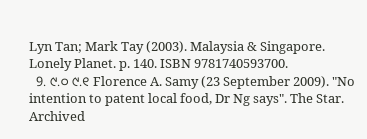Lyn Tan; Mark Tay (2003). Malaysia & Singapore. Lonely Planet. p. 140. ISBN 9781740593700.
  9. ୯.୦ ୯.୧ Florence A. Samy (23 September 2009). "No intention to patent local food, Dr Ng says". The Star. Archived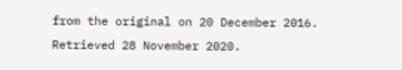from the original on 20 December 2016. Retrieved 28 November 2020.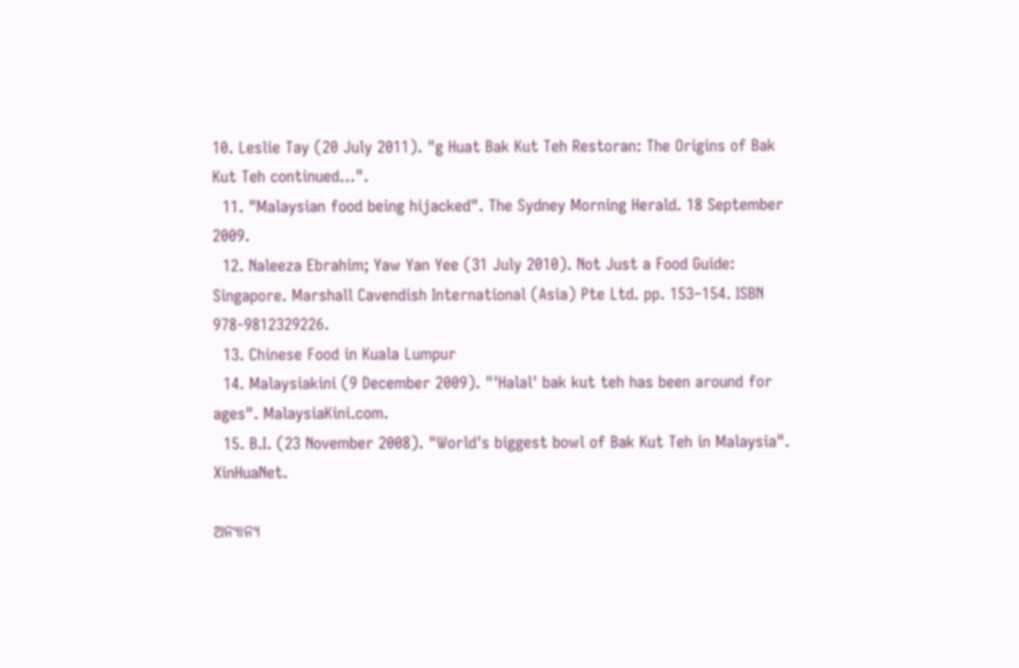10. Leslie Tay (20 July 2011). "g Huat Bak Kut Teh Restoran: The Origins of Bak Kut Teh continued…".
  11. "Malaysian food being hijacked". The Sydney Morning Herald. 18 September 2009.
  12. Naleeza Ebrahim; Yaw Yan Yee (31 July 2010). Not Just a Food Guide: Singapore. Marshall Cavendish International (Asia) Pte Ltd. pp. 153–154. ISBN 978-9812329226.
  13. Chinese Food in Kuala Lumpur
  14. Malaysiakini (9 December 2009). "'Halal' bak kut teh has been around for ages". MalaysiaKini.com.
  15. B.I. (23 November 2008). "World's biggest bowl of Bak Kut Teh in Malaysia". XinHuaNet.

ଅନ୍ୟାନ୍ୟ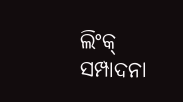ଲିଂକ୍ ସମ୍ପାଦନା